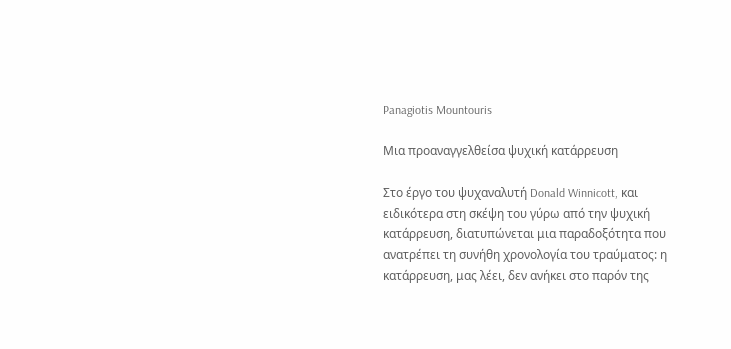Panagiotis Mountouris

Μια προαναγγελθείσα ψυχική κατάρρευση

Στο έργο του ψυχαναλυτή Donald Winnicott, και ειδικότερα στη σκέψη του γύρω από την ψυχική κατάρρευση, διατυπώνεται μια παραδοξότητα που ανατρέπει τη συνήθη χρονολογία του τραύματος: η κατάρρευση, μας λέει, δεν ανήκει στο παρόν της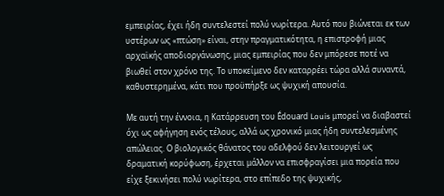εμπειρίας, έχει ήδη συντελεστεί πολύ νωρίτερα. Αυτό που βιώνεται εκ των υστέρων ως «πτώση» είναι, στην πραγματικότητα, η επιστροφή μιας αρχαϊκής αποδιοργάνωσης, μιας εμπειρίας που δεν μπόρεσε ποτέ να βιωθεί στον χρόνο της. Το υποκείμενο δεν καταρρέει τώρα αλλά συναντά, καθυστερημένα, κάτι που προϋπήρξε ως ψυχική απουσία.

Με αυτή την έννοια, η Κατάρρευση του Édouard Louis μπορεί να διαβαστεί όχι ως αφήγηση ενός τέλους, αλλά ως χρονικό μιας ήδη συντελεσμένης απώλειας. Ο βιολογικός θάνατος του αδελφού δεν λειτουργεί ως δραματική κορύφωση, έρχεται μάλλον να επισφραγίσει μια πορεία που είχε ξεκινήσει πολύ νωρίτερα, στο επίπεδο της ψυχικής,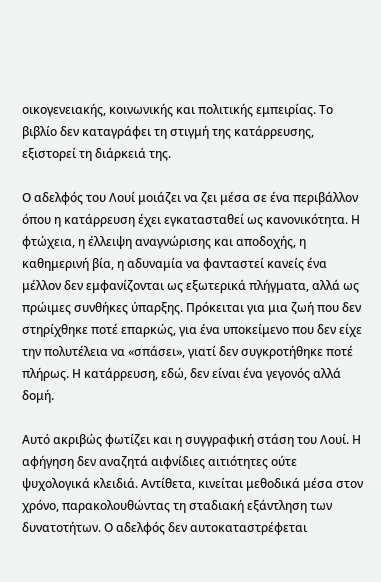οικογενειακής, κοινωνικής και πολιτικής εμπειρίας. Το βιβλίο δεν καταγράφει τη στιγμή της κατάρρευσης, εξιστορεί τη διάρκειά της.

Ο αδελφός του Λουί μοιάζει να ζει μέσα σε ένα περιβάλλον όπου η κατάρρευση έχει εγκατασταθεί ως κανονικότητα. Η φτώχεια, η έλλειψη αναγνώρισης και αποδοχής, η καθημερινή βία, η αδυναμία να φανταστεί κανείς ένα μέλλον δεν εμφανίζονται ως εξωτερικά πλήγματα, αλλά ως πρώιμες συνθήκες ύπαρξης. Πρόκειται για μια ζωή που δεν στηρίχθηκε ποτέ επαρκώς, για ένα υποκείμενο που δεν είχε την πολυτέλεια να «σπάσει», γιατί δεν συγκροτήθηκε ποτέ πλήρως. Η κατάρρευση, εδώ, δεν είναι ένα γεγονός αλλά δομή.

Αυτό ακριβώς φωτίζει και η συγγραφική στάση του Λουί. Η αφήγηση δεν αναζητά αιφνίδιες αιτιότητες ούτε ψυχολογικά κλειδιά. Αντίθετα, κινείται μεθοδικά μέσα στον χρόνο, παρακολουθώντας τη σταδιακή εξάντληση των δυνατοτήτων. Ο αδελφός δεν αυτοκαταστρέφεται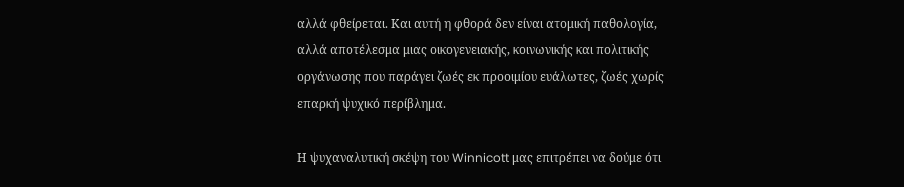αλλά φθείρεται. Και αυτή η φθορά δεν είναι ατομική παθολογία, αλλά αποτέλεσμα μιας οικογενειακής, κοινωνικής και πολιτικής οργάνωσης που παράγει ζωές εκ προοιμίου ευάλωτες, ζωές χωρίς επαρκή ψυχικό περίβλημα.

Η ψυχαναλυτική σκέψη του Winnicott μας επιτρέπει να δούμε ότι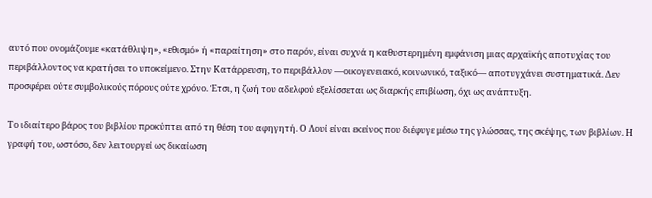αυτό που ονομάζουμε «κατάθλιψη», «εθισμό» ή «παραίτηση» στο παρόν, είναι συχνά η καθυστερημένη εμφάνιση μιας αρχαϊκής αποτυχίας του περιβάλλοντος να κρατήσει το υποκείμενο. Στην Κατάρρευση, το περιβάλλον —οικογενειακό, κοινωνικό, ταξικό— αποτυγχάνει συστηματικά. Δεν προσφέρει ούτε συμβολικούς πόρους ούτε χρόνο. Έτσι, η ζωή του αδελφού εξελίσσεται ως διαρκής επιβίωση, όχι ως ανάπτυξη.

Το ιδιαίτερο βάρος του βιβλίου προκύπτει από τη θέση του αφηγητή. Ο Λουί είναι εκείνος που διέφυγε μέσω της γλώσσας, της σκέψης, των βιβλίων. Η γραφή του, ωστόσο, δεν λειτουργεί ως δικαίωση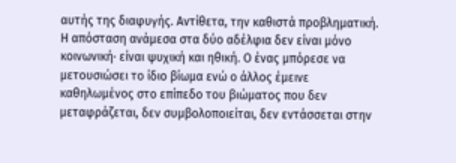αυτής της διαφυγής. Αντίθετα, την καθιστά προβληματική. Η απόσταση ανάμεσα στα δύο αδέλφια δεν είναι μόνο κοινωνική· είναι ψυχική και ηθική. Ο ένας μπόρεσε να μετουσιώσει το ίδιο βίωμα ενώ ο άλλος έμεινε καθηλωμένος στο επίπεδο του βιώματος που δεν μεταφράζεται, δεν συμβολοποιείται, δεν εντάσσεται στην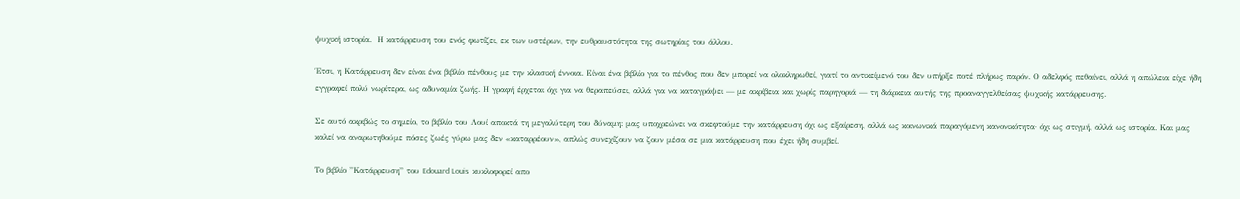ψυχική ιστορία.  Η κατάρρευση του ενός φωτίζει, εκ των υστέρων, την ευθραυστότητα της σωτηρίας του άλλου.

Έτσι, η Κατάρρευση δεν είναι ένα βιβλίο πένθους με την κλασική έννοια. Είναι ένα βιβλίο για το πένθος που δεν μπορεί να ολοκληρωθεί, γιατί το αντικείμενό του δεν υπήρξε ποτέ πλήρως παρόν. Ο αδελφός πεθαίνει, αλλά η απώλεια είχε ήδη εγγραφεί πολύ νωρίτερα, ως αδυναμία ζωής. Η γραφή έρχεται όχι για να θεραπεύσει, αλλά για να καταγράψει — με ακρίβεια και χωρίς παρηγοριά — τη διάρκεια αυτής της προαναγγελθείσας ψυχικής κατάρρευσης.

Σε αυτό ακριβώς το σημείο, το βιβλίο του Λουί αποκτά τη μεγαλύτερη του δύναμη: μας υποχρεώνει να σκεφτούμε την κατάρρευση όχι ως εξαίρεση, αλλά ως κοινωνικά παραγόμενη κανονικότητα· όχι ως στιγμή, αλλά ως ιστορία. Και μας καλεί να αναρωτηθούμε πόσες ζωές γύρω μας δεν «καταρρέουν», απλώς συνεχίζουν να ζουν μέσα σε μια κατάρρευση που έχει ήδη συμβεί.

Το βιβλίο ”Κατάρρευση” του Edouard Louis  κυκλοφορεί απο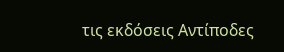τις εκδόσεις Αντίποδες